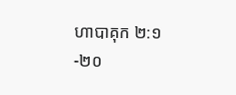ហាបាគុក ២:១-២០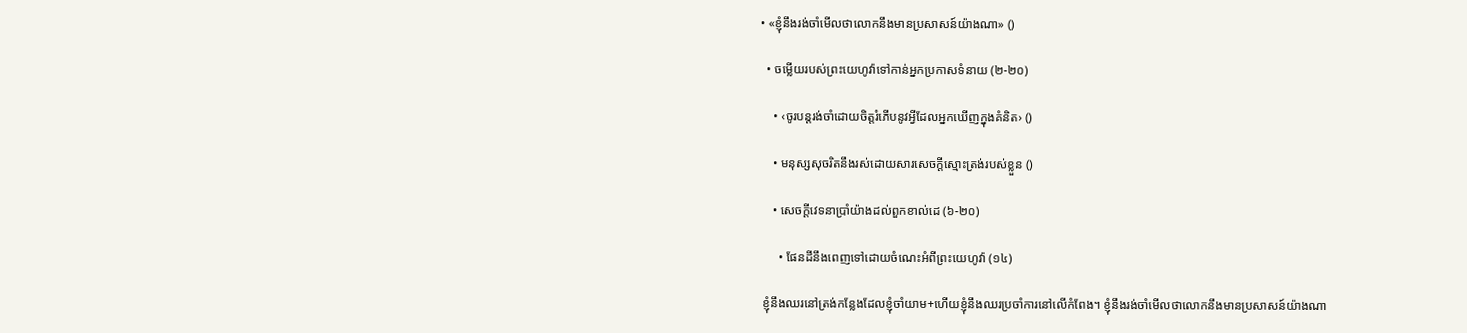• «ខ្ញុំនឹងរង់ចាំមើលថាលោកនឹងមានប្រសាសន៍យ៉ាងណា» ()

  • ចម្លើយរបស់ព្រះយេហូវ៉ាទៅកាន់អ្នកប្រកាសទំនាយ (២-២០)

    • ‹ចូរបន្តរង់ចាំដោយចិត្តរំភើបនូវអ្វីដែលអ្នកឃើញក្នុងគំនិត› ()

    • មនុស្សសុចរិតនឹងរស់ដោយសារសេចក្ដីស្មោះត្រង់របស់ខ្លួន ()

    • សេចក្ដីវេទនាប្រាំយ៉ាងដល់ពួកខាល់ដេ (៦-២០)

      • ផែនដីនឹងពេញទៅដោយចំណេះអំពីព្រះយេហូវ៉ា (១៤)

 ខ្ញុំនឹងឈរនៅត្រង់កន្លែងដែលខ្ញុំចាំយាម+ហើយខ្ញុំនឹងឈរប្រចាំការនៅលើកំពែង។ ខ្ញុំនឹងរង់ចាំមើលថាលោកនឹងមានប្រសាសន៍យ៉ាងណា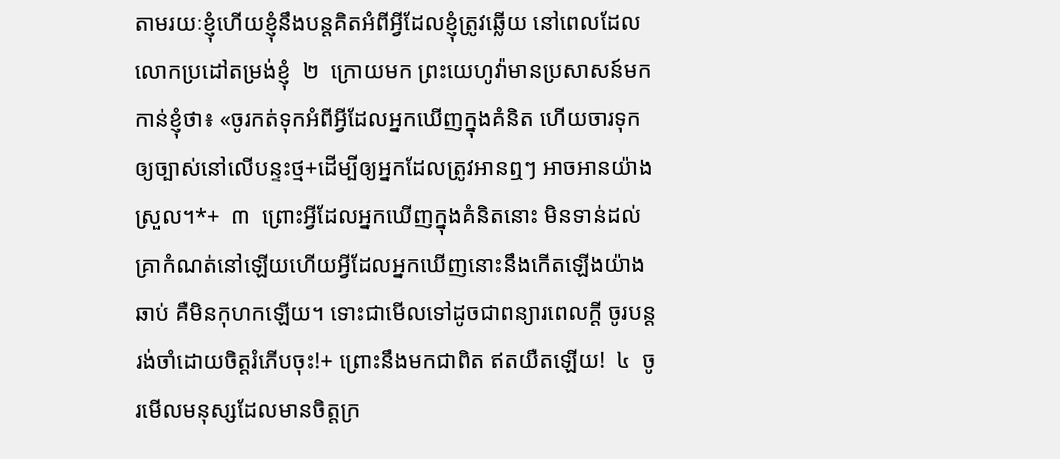តាមរយៈខ្ញុំហើយខ្ញុំនឹងបន្តគិតអំពីអ្វីដែលខ្ញុំត្រូវឆ្លើយ នៅពេលដែលលោកប្រដៅតម្រង់ខ្ញុំ  ២  ក្រោយមក ព្រះយេហូវ៉ាមានប្រសាសន៍មកកាន់ខ្ញុំថា៖ «ចូរកត់ទុកអំពីអ្វីដែលអ្នកឃើញក្នុងគំនិត ហើយចារទុកឲ្យច្បាស់នៅលើបន្ទះថ្ម+ដើម្បីឲ្យអ្នកដែលត្រូវអានឮៗ អាចអានយ៉ាងស្រួល។*+  ៣  ព្រោះអ្វីដែលអ្នកឃើញក្នុងគំនិតនោះ មិនទាន់ដល់គ្រាកំណត់នៅឡើយហើយអ្វីដែលអ្នកឃើញនោះនឹងកើតឡើងយ៉ាងឆាប់ គឺមិនកុហកឡើយ។ ទោះជាមើលទៅដូចជាពន្យារពេលក្ដី ចូរបន្តរង់ចាំដោយចិត្តរំភើបចុះ!+ ព្រោះនឹងមកជាពិត ឥតយឺតឡើយ!  ៤  ចូរមើលមនុស្សដែលមានចិត្តក្រ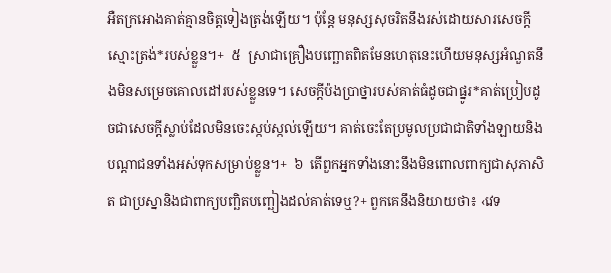អឺតក្រអោងគាត់គ្មានចិត្តទៀងត្រង់ឡើយ។ ប៉ុន្តែ មនុស្សសុចរិតនឹងរស់ដោយសារសេចក្ដីស្មោះត្រង់*របស់ខ្លួន។+  ៥  ស្រាជាគ្រឿងបញ្ឆោតពិតមែនហេតុនេះហើយមនុស្សអំណួតនឹងមិនសម្រេចគោលដៅរបស់ខ្លួនទេ។ សេចក្ដីប៉ងប្រាថ្នារបស់គាត់ធំដូចជាផ្នូរ*គាត់ប្រៀបដូចជាសេចក្ដីស្លាប់ដែលមិនចេះស្កប់ស្កល់ឡើយ។ គាត់ចេះតែប្រមូលប្រជាជាតិទាំងឡាយនិងបណ្ដាជនទាំងអស់ទុកសម្រាប់ខ្លួន។+  ៦  តើពួកអ្នកទាំងនោះនឹងមិនពោលពាក្យជាសុភាសិត ជាប្រស្នានិងជាពាក្យបញ្ឆិតបញ្ឆៀងដល់គាត់ទេឬ?+ ពួកគេនឹងនិយាយថា៖ ‹វេទ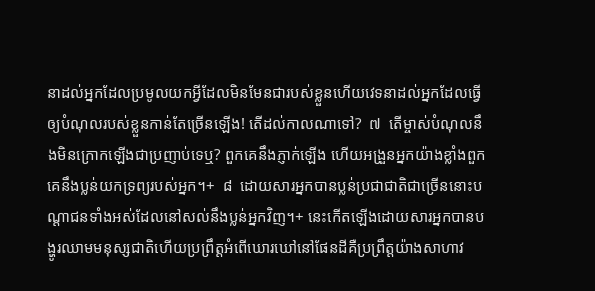នាដល់អ្នកដែលប្រមូលយកអ្វីដែលមិនមែនជារបស់ខ្លួនហើយវេទនាដល់អ្នកដែលធ្វើឲ្យបំណុលរបស់ខ្លួនកាន់តែច្រើនឡើង! តើដល់កាលណាទៅ?  ៧  តើម្ចាស់បំណុលនឹងមិនក្រោកឡើងជាប្រញាប់ទេឬ? ពួកគេនឹងភ្ញាក់ឡើង ហើយអង្រួនអ្នកយ៉ាងខ្លាំងពួកគេនឹងប្លន់យកទ្រព្យរបស់អ្នក។+  ៨  ដោយសារអ្នកបានប្លន់ប្រជាជាតិជាច្រើននោះបណ្ដាជនទាំងអស់ដែលនៅសល់នឹងប្លន់អ្នកវិញ។+ នេះកើតឡើងដោយសារអ្នកបានបង្ហូរឈាមមនុស្សជាតិហើយប្រព្រឹត្តអំពើឃោរឃៅនៅផែនដីគឺប្រព្រឹត្តយ៉ាងសាហាវ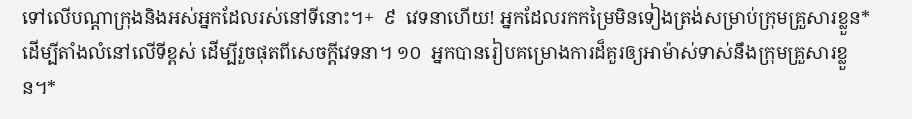ទៅលើបណ្ដាក្រុងនិងអស់អ្នកដែលរស់នៅទីនោះ។+  ៩  វេទនាហើយ! អ្នកដែលរកកម្រៃមិនទៀងត្រង់សម្រាប់ក្រុមគ្រួសារខ្លួន*ដើម្បីតាំងលំនៅលើទីខ្ពស់ ដើម្បីរួចផុតពីសេចក្ដីវេទនា។ ១០  អ្នកបានរៀបគម្រោងការដ៏គួរឲ្យអាម៉ាស់ទាស់នឹងក្រុមគ្រួសារខ្លួន។*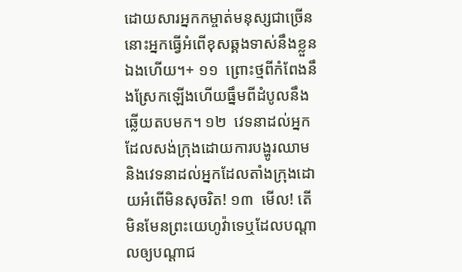ដោយសារអ្នកកម្ចាត់មនុស្សជាច្រើន នោះអ្នកធ្វើអំពើខុសឆ្គងទាស់នឹងខ្លួនឯងហើយ។+ ១១  ព្រោះថ្មពីកំពែងនឹងស្រែកឡើងហើយធ្នឹមពីដំបូលនឹងឆ្លើយតបមក។ ១២  វេទនាដល់អ្នកដែលសង់ក្រុងដោយការបង្ហូរឈាមនិងវេទនាដល់អ្នកដែលតាំងក្រុងដោយអំពើមិនសុចរិត! ១៣  មើល! តើមិនមែនព្រះយេហូវ៉ាទេឬដែលបណ្ដាលឲ្យបណ្ដាជ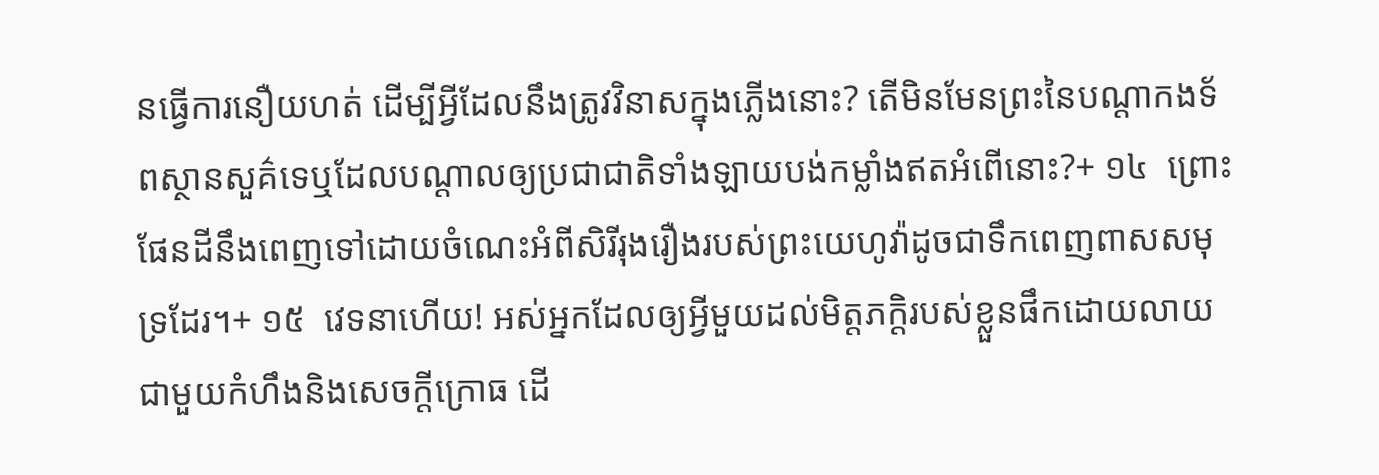នធ្វើការនឿយហត់ ដើម្បីអ្វីដែលនឹងត្រូវវិនាសក្នុងភ្លើងនោះ? តើមិនមែនព្រះនៃបណ្ដាកងទ័ពស្ថានសួគ៌ទេឬដែលបណ្ដាលឲ្យប្រជាជាតិទាំងឡាយបង់កម្លាំងឥតអំពើនោះ?+ ១៤  ព្រោះផែនដីនឹងពេញទៅដោយចំណេះអំពីសិរីរុងរឿងរបស់ព្រះយេហូវ៉ាដូចជាទឹកពេញពាសសមុទ្រដែរ។+ ១៥  វេទនាហើយ! អស់អ្នកដែលឲ្យអ្វីមួយដល់មិត្តភក្ដិរបស់ខ្លួនផឹកដោយលាយជាមួយកំហឹងនិងសេចក្ដីក្រោធ ដើ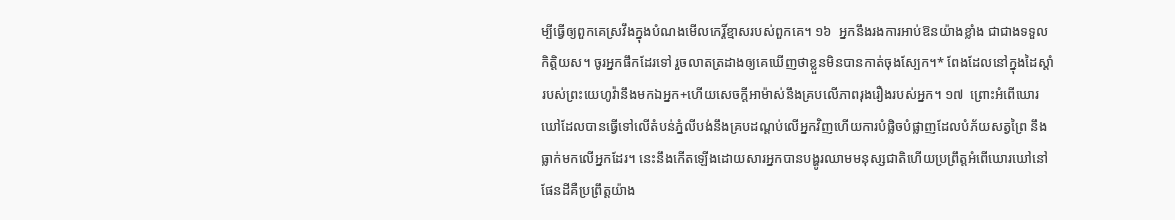ម្បីធ្វើឲ្យពួកគេស្រវឹងក្នុងបំណងមើលកេរ្តិ៍ខ្មាសរបស់ពួកគេ។ ១៦  អ្នកនឹងរងការអាប់ឱនយ៉ាងខ្លាំង ជាជាងទទួលកិត្តិយស។ ចូរអ្នកផឹកដែរទៅ រួចលាតត្រដាងឲ្យគេឃើញថាខ្លួនមិនបានកាត់ចុងស្បែក។* ពែងដែលនៅក្នុងដៃស្ដាំរបស់ព្រះយេហូវ៉ានឹងមកឯអ្នក+ហើយសេចក្ដីអាម៉ាស់នឹងគ្របលើភាពរុងរឿងរបស់អ្នក។ ១៧  ព្រោះអំពើឃោរឃៅដែលបានធ្វើទៅលើតំបន់ភ្នំលីបង់នឹងគ្របដណ្ដប់លើអ្នកវិញហើយការបំផ្លិចបំផ្លាញដែលបំភ័យសត្វព្រៃ នឹងធ្លាក់មកលើអ្នកដែរ។ នេះនឹងកើតឡើងដោយសារអ្នកបានបង្ហូរឈាមមនុស្សជាតិហើយប្រព្រឹត្តអំពើឃោរឃៅនៅផែនដីគឺប្រព្រឹត្តយ៉ាង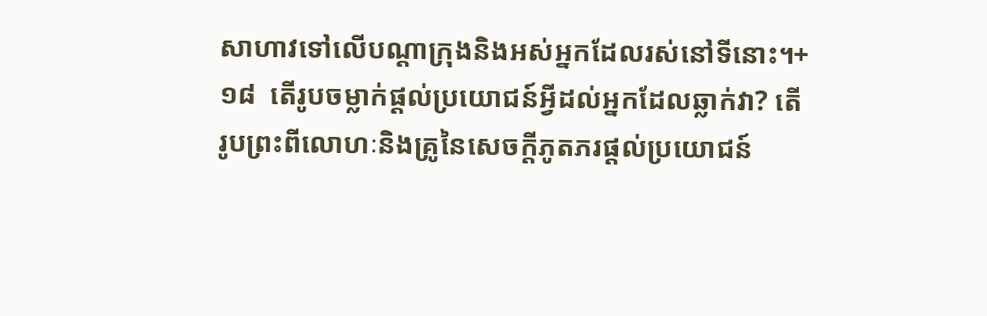សាហាវទៅលើបណ្ដាក្រុងនិងអស់អ្នកដែលរស់នៅទីនោះ។+ ១៨  តើរូបចម្លាក់ផ្ដល់ប្រយោជន៍អ្វីដល់អ្នកដែលឆ្លាក់វា? តើរូបព្រះពីលោហៈនិងគ្រូនៃសេចក្ដីភូតភរផ្ដល់ប្រយោជន៍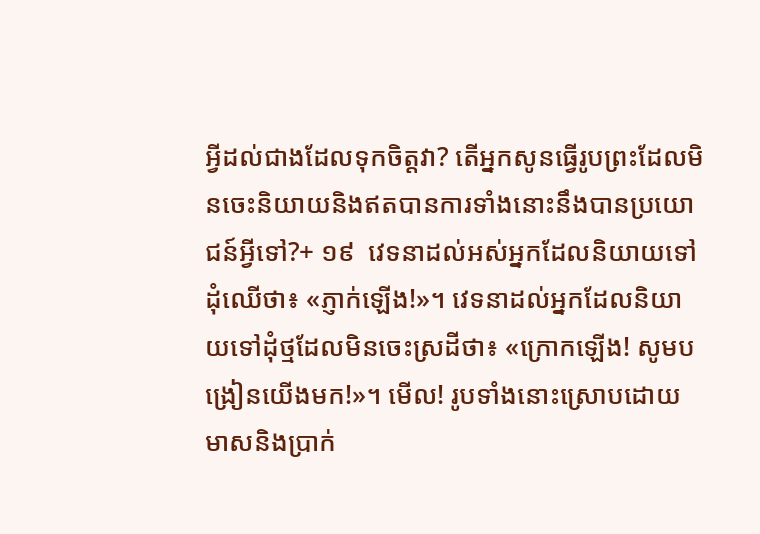អ្វីដល់ជាងដែលទុកចិត្តវា? តើអ្នកសូនធ្វើរូបព្រះដែលមិនចេះនិយាយនិងឥតបានការទាំងនោះនឹងបានប្រយោជន៍អ្វីទៅ?+ ១៩  វេទនាដល់អស់អ្នកដែលនិយាយទៅដុំឈើថា៖ «ភ្ញាក់ឡើង!»។ វេទនាដល់អ្នកដែលនិយាយទៅដុំថ្មដែលមិនចេះស្រដីថា៖ «ក្រោកឡើង! សូមបង្រៀនយើងមក!»។ មើល! រូបទាំងនោះស្រោបដោយមាសនិងប្រាក់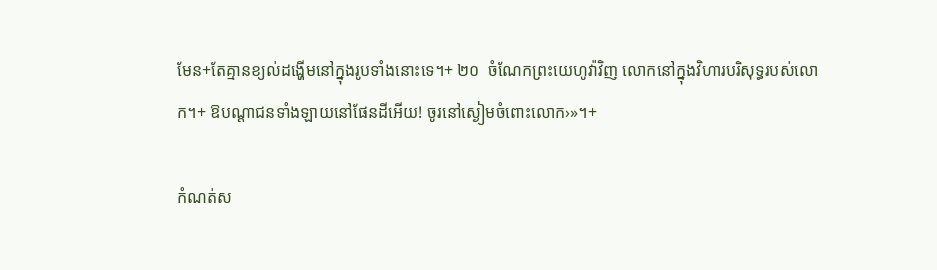មែន+តែគ្មានខ្យល់ដង្ហើមនៅក្នុងរូបទាំងនោះទេ។+ ២០  ចំណែកព្រះយេហូវ៉ាវិញ លោកនៅក្នុងវិហារបរិសុទ្ធរបស់លោក។+ ឱបណ្ដាជនទាំងឡាយនៅផែនដីអើយ! ចូរនៅស្ងៀមចំពោះលោក›»។+

កំណត់ស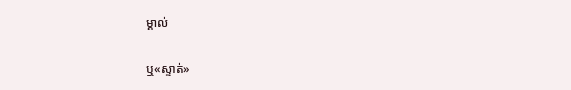ម្គាល់

ឬ«ស្ទាត់»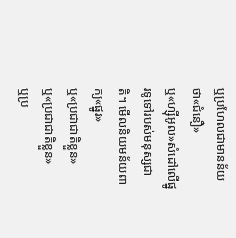ឬប្រហែលជាមានន័យថា«ជំនឿ»
ឬ«ហ្ស៊ីអូល»សំដៅលើផ្នូរទូទៅរបស់មនុស្សជាតិ។ មើលនិយមន័យពាក្យ«ផ្នូរ»
ឬ«ប្រជាជាតិខ្លួន»
ឬ«ប្រជាជាតិខ្លួន»
ឬប្រ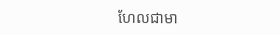ហែលជាមា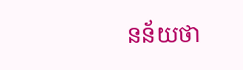នន័យថា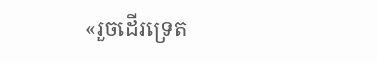«រួចដើរទ្រេត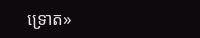ទ្រោត»